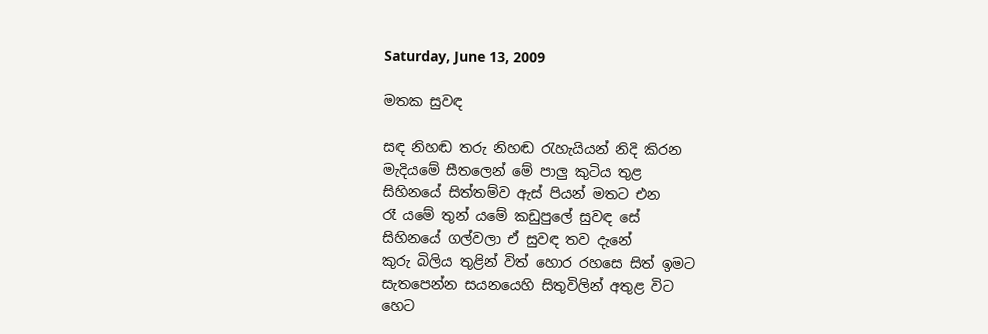Saturday, June 13, 2009

මතක සුවඳ

සඳ නිහඬ තරු නිහඬ රැහැයියන් නිදි කිරන
මැදියමේ සීතලෙන් මේ පාලු කුටිය තුළ
සිහිනයේ සිත්තම්ව ඇස් පියන් මතට එන
රෑ යමේ තුන් යමේ කඩුපුලේ සුවඳ සේ
සිහිනයේ ගල්වලා ඒ සුවඳ තව දැනේ
කුරු බිලිය තුළින් විත් හොර රහසෙ සිත් ඉමට
සැතපෙන්න සයනයෙහි සිතුවිලින් අතුළ විට
හෙට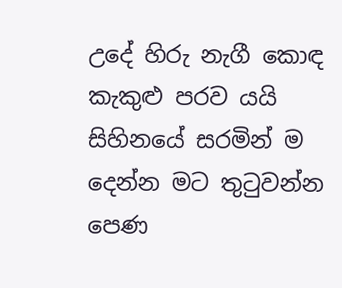උදේ හිරු නැගී කොඳ කැකුළු පරව යයි
සිහිනයේ සරමින් ම දෙන්න මට තුටුවන්න
පෙණ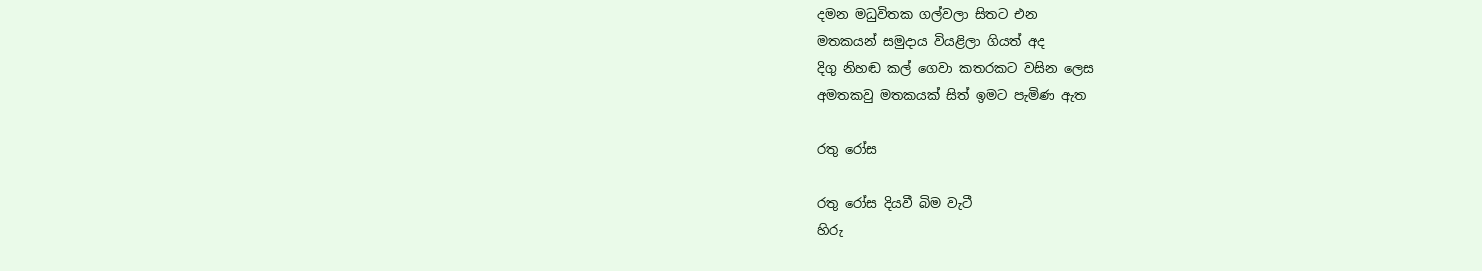දමන මධුවිතක ගල්වලා සිතට එන
මතකයන් සමුදාය වියළිලා ගියත් අද
දිගු නිහඬ කල් ගෙවා කතරකට වසින ලෙස
අමතකවු මතකයක් සිත් ඉමට පැමිණ ඇත

රතු රෝස

රතු රෝස දියවී බිම වැටී
හිරු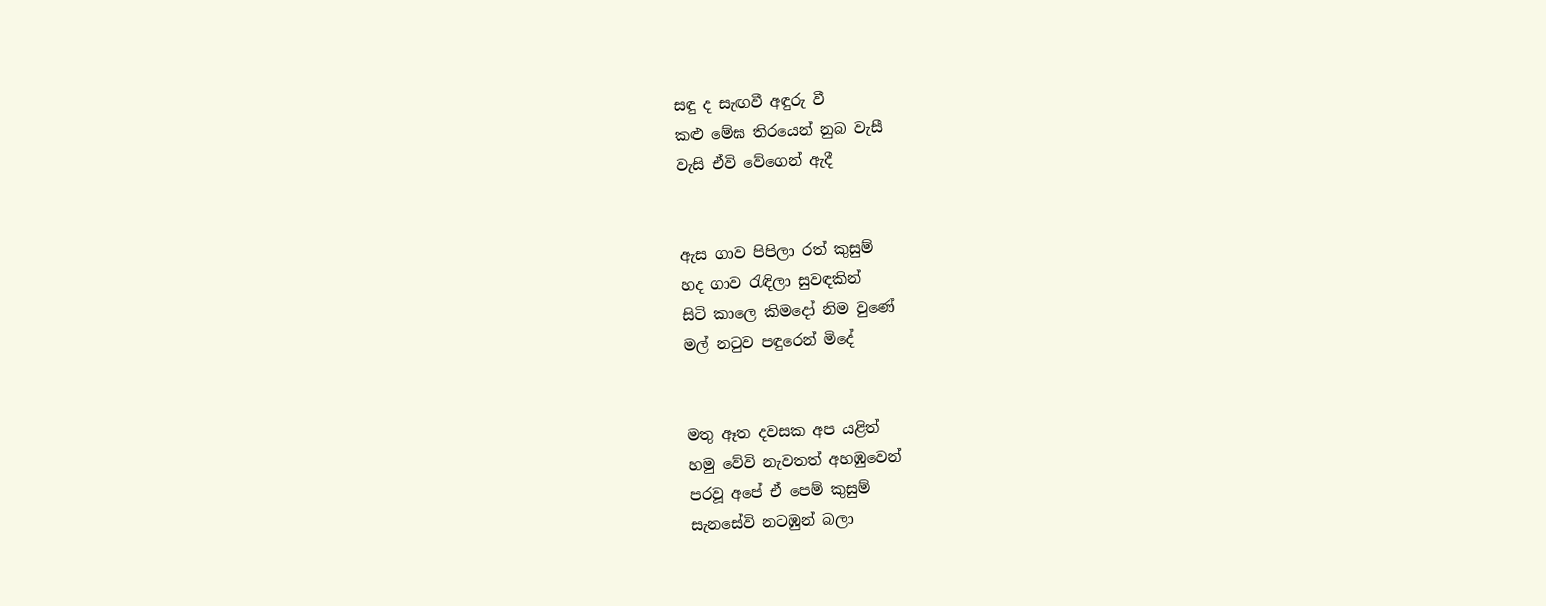සඳු ද සැඟවී අඳුරු වී
කළු මේඝ තිරයෙන් නුබ වැසී
වැසි ඒවි වේගෙන් ඇදී


ඇස ගාව පිපිලා රත් කුසුම්
හද ගාව රැඳිලා සුවඳකින්
සිටි කාලෙ කිමදෝ නිම වුණේ
මල් නටුව පඳුරෙන් මිදේ


මතු ඈත දවසක අප යළිත්
හමු වේවි නැවතත් අහඹුවෙන්
පරවූ අපේ ඒ පෙම් කුසුම්
සැනසේවි නටඹුන් බලා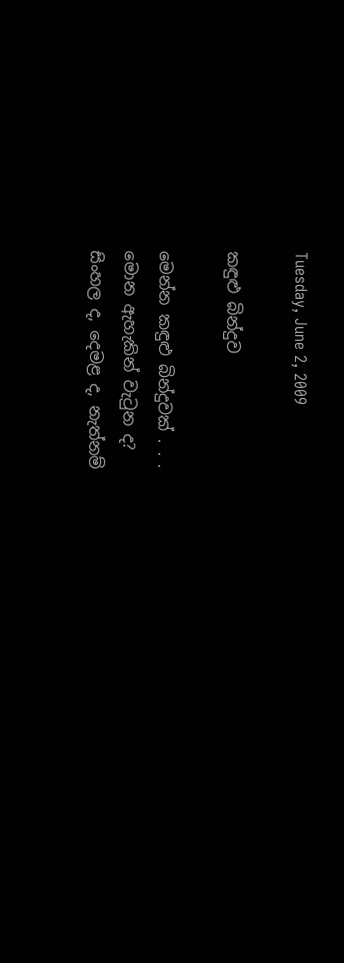Tuesday, June 2, 2009

කඳුළු බින්දුව

මෙන්න කඳුළු බින්දුවක් . . .
මොන ඇහැකින් වැටුන ද?
සිංහල ද, දෙමළ ද, නැත්නම්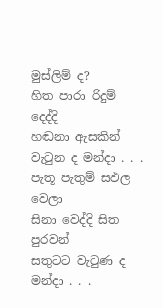මුස්ලිම් ද?
හිත පාරා රිදුම් දෙද්දි
හඬනා ඇසකින් වැටුන ද මන්දා . . .
පැතූ පැතුම් සඵල වෙලා
සිනා වෙද්දි සිත පුරවන්
සතුටට වැටුණ ද මන්දා . . .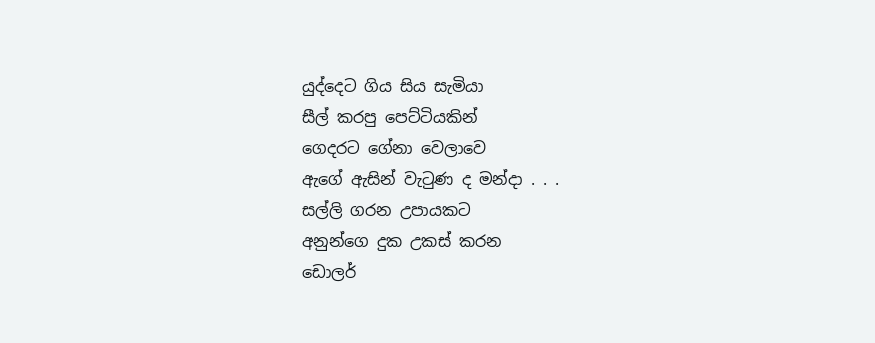යුද්දෙට ගිය සිය සැමියා
සීල් කරපු පෙට්ටියකින්
ගෙදරට ගේනා වෙලාවෙ
ඇගේ ඇසින් වැටුණ ද මන්දා . . .
සල්ලි ගරන උපායකට
අනුන්ගෙ දුක උකස් කරන
ඩොලර්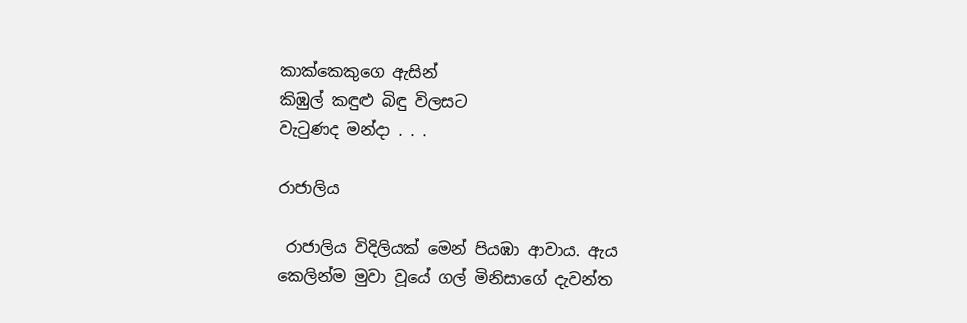කාක්කෙකුගෙ ඇසින්
කිඹුල් කඳුළු බිඳු විලසට
වැටුණද මන්දා . . .

රාජාලිය

 රාජාලිය විදිලියක් මෙන් පියඹා ආවාය. ඇය කෙලින්ම මුවා වූයේ ගල් මිනිසාගේ දැවන්ත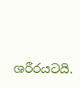ශරීරයටයි.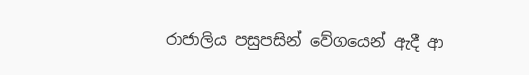රාජාලිය පසුපසින් වේගයෙන් ඇදී ආ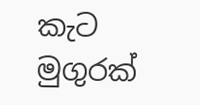කැට මුගුරක්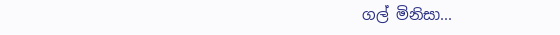ගල් මිනිසා...